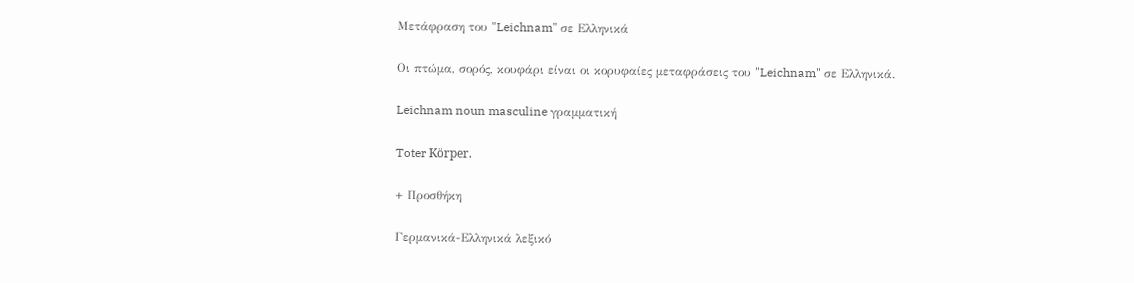Μετάφραση του "Leichnam" σε Ελληνικά

Οι πτώμα, σορός, κουφάρι είναι οι κορυφαίες μεταφράσεις του "Leichnam" σε Ελληνικά.

Leichnam noun masculine γραμματική

Toter Körper.

+ Προσθήκη

Γερμανικά-Ελληνικά λεξικό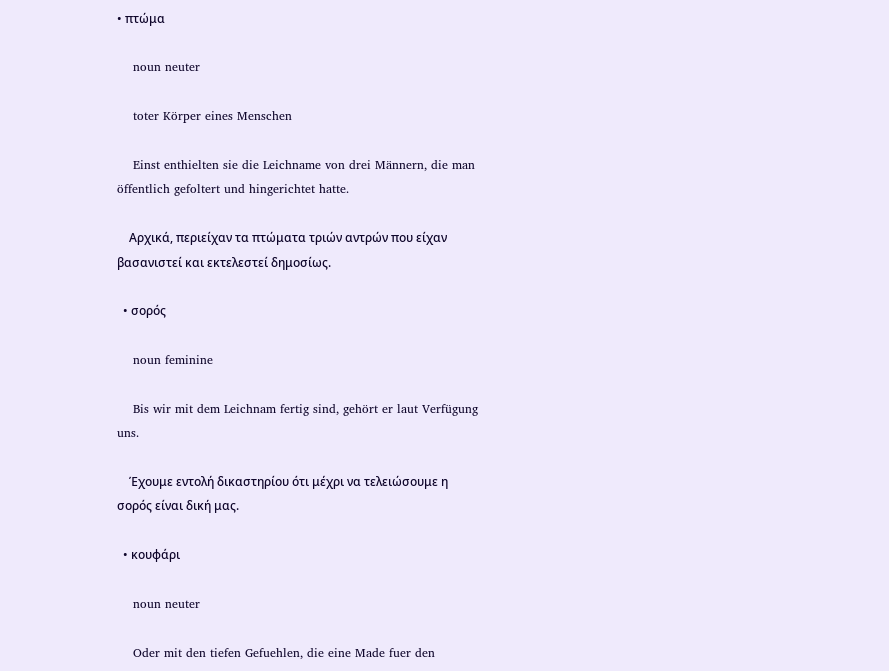• πτώμα

    noun neuter

    toter Körper eines Menschen

    Einst enthielten sie die Leichname von drei Männern, die man öffentlich gefoltert und hingerichtet hatte.

    Αρχικά, περιείχαν τα πτώματα τριών αντρών που είχαν βασανιστεί και εκτελεστεί δημοσίως.

  • σορός

    noun feminine

    Bis wir mit dem Leichnam fertig sind, gehört er laut Verfügung uns.

    Έχουμε εντολή δικαστηρίου ότι μέχρι να τελειώσουμε η σορός είναι δική μας.

  • κουφάρι

    noun neuter

    Oder mit den tiefen Gefuehlen, die eine Made fuer den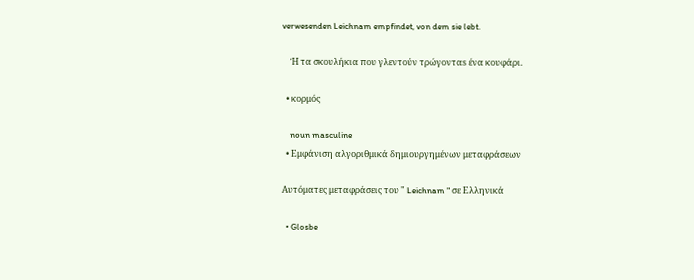verwesenden Leichnam empfindet, von dem sie lebt.

    Ή τα σκουλήκια που γλεντούν τρώγονταs ένα κουφάρι.

  • κορμός

    noun masculine
  • Εμφάνιση αλγοριθμικά δημιουργημένων μεταφράσεων

Αυτόματες μεταφράσεις του " Leichnam " σε Ελληνικά

  • Glosbe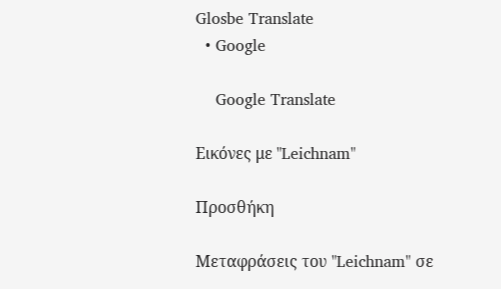Glosbe Translate
  • Google

    Google Translate

Εικόνες με "Leichnam"

Προσθήκη

Μεταφράσεις του "Leichnam" σε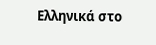Ελληνικά στο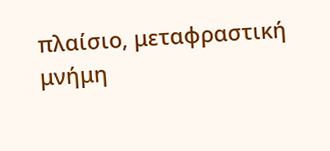πλαίσιο, μεταφραστική μνήμη